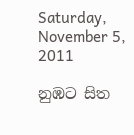Saturday, November 5, 2011

නුඹට සිත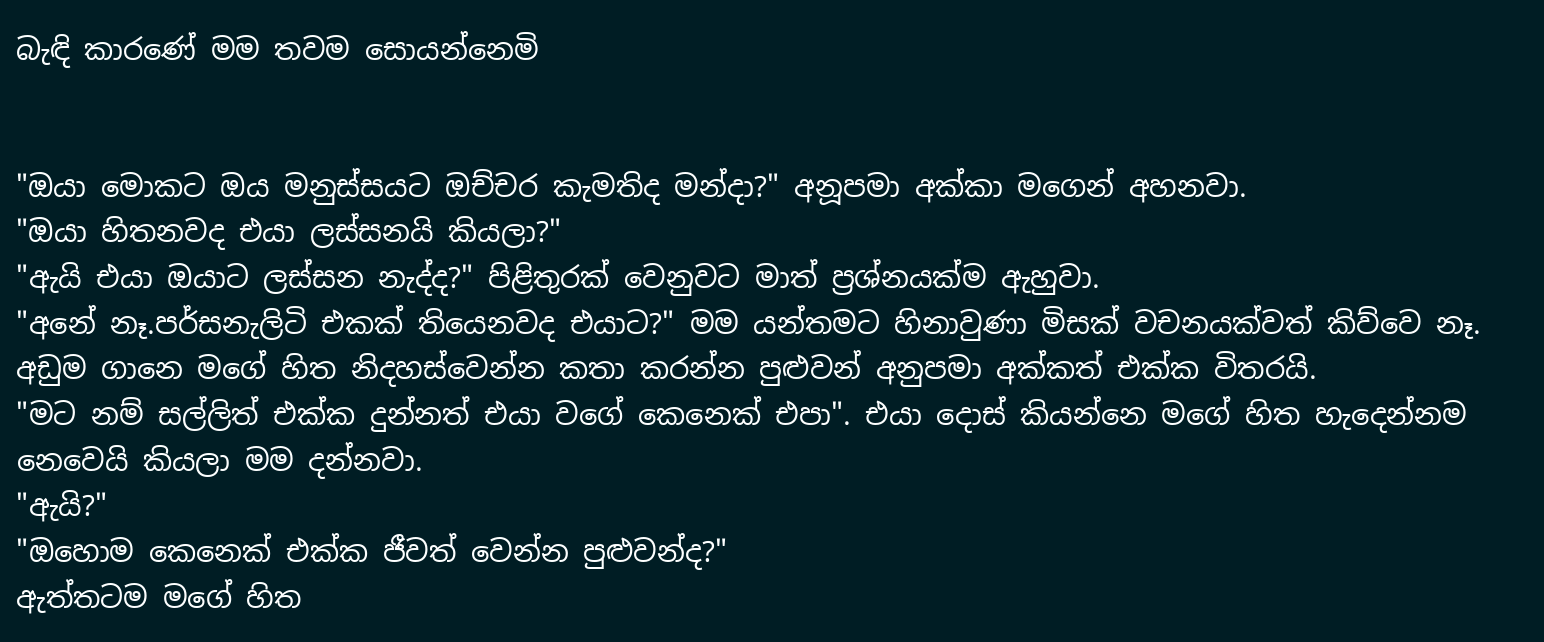බැඳි කාරණේ මම තවම සොයන්නෙමි


"ඔයා මොකට ඔය මනුස්සයට ඔච්චර කැමතිද මන්දා?" අනූපමා අක්කා මගෙන් අහනවා.
"ඔයා හිතනවද එයා ලස්සනයි කියලා?"
"ඇයි එයා ඔයාට ලස්සන නැද්ද?" පිළිතුරක් වෙනුවට මාත් ප්‍රශ්නයක්ම ඇහුවා.
"අනේ නෑ.පර්සනැලිටි එකක් තියෙනවද එයාට?" මම යන්තමට හිනාවුණා මිසක් වචනයක්වත් කිව්වෙ නෑ. අඩුම ගානෙ මගේ හිත නිදහස්වෙන්න කතා කරන්න පුළුවන් අනුපමා අක්කත් එක්ක විතරයි.
"මට නම් සල්ලිත් එක්ක දුන්නත් එයා වගේ කෙනෙක් එපා". එයා දොස් කියන්නෙ මගේ හිත හැදෙන්නම නෙවෙයි කියලා මම දන්නවා.
"ඇයි?"
"ඔහොම කෙනෙක් එක්ක ජීවත් වෙන්න පුළුවන්ද?"
ඇත්තටම මගේ හිත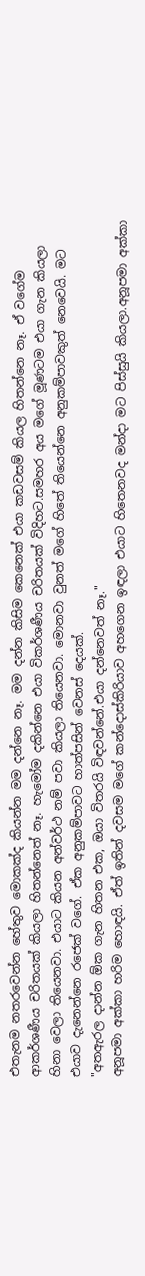එතැනම නතරවෙන්න හේතුව මොකක්ද කියන්න මම දන්නෙ නෑ. මම දන්න කිසිම කෙනෙක් එයා කඩවසම් කියල හිතන්නෙ නෑ. ඒ වගේම ආකර්ශණීය චරිතයක් කියලා හිතන්නෙත් නෑ. හැමෝම දකින්නෙ එයා විකර්ශණීය චරිතයක් විදිහට.සමහර අය මගේ මූණටම එයා ගැන කියලා හිනා වෙලා තියෙනවා. එයාට කියන අන්වර්ථ නම් පවා කියලා තියෙනවා. මොනවා වුනත් මගේ හිතේ තියෙන්නෙ අනුකම්පාවකුත් නෙවෙයි. මට එයාව දැනෙන්නෙ රජෙක් වගේ. ඒක අනුකම්පාවට හාත්පසින් වෙනස් දෙයක්.
"අතඇරල දාන්න ඕක ගැන හිතන එක, ඔයා විතරයි විඳවන්නේ.එයා දන්නෙවත් නෑ."
අනූපමා අක්කා හරිම හොඳයි. ඒත් ඉතින් දවසම මගේ කන්දොස්කිරියාව අහගෙන ඉඳලා එයාට හිතෙනවද මන්දා මට පිස්සුයි කියලා.අනූපමා අක්කා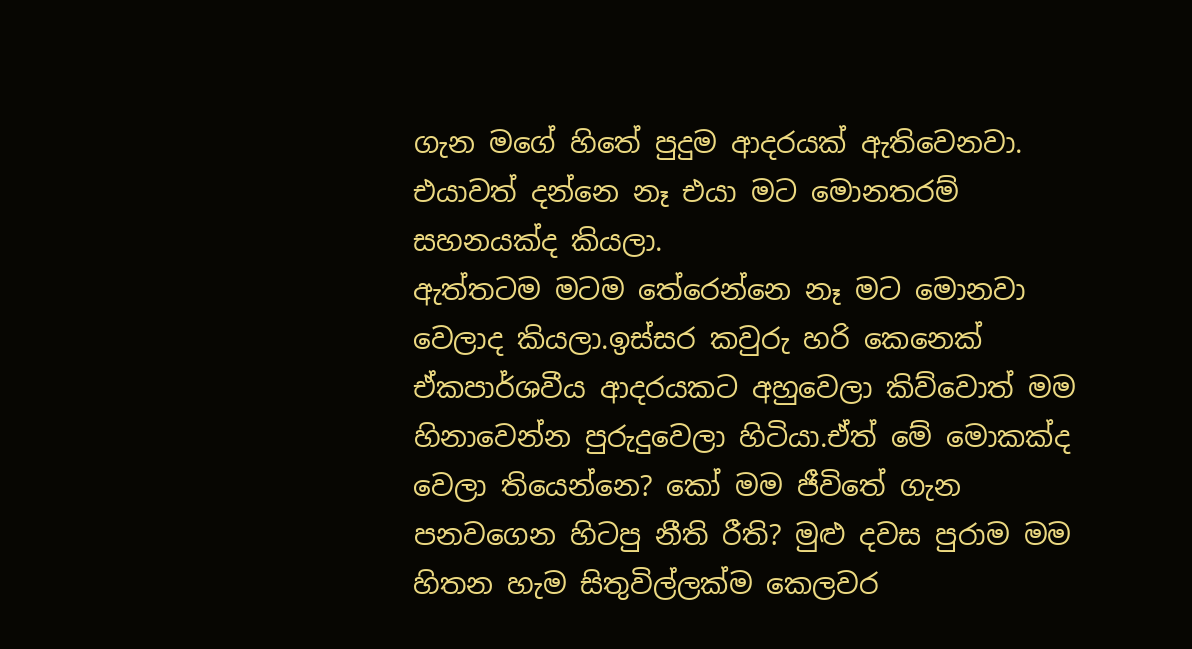ගැන මගේ හිතේ පුදුම ආදරයක් ඇතිවෙනවා. එයාවත් දන්නෙ නෑ එයා මට මොනතරම් සහනයක්ද කියලා.
ඇත්තටම මටම තේරෙන්නෙ නෑ මට මොනවා වෙලාද කියලා.ඉස්සර කවුරු හරි කෙනෙක් ඒකපාර්ශවීය ආදරයකට අහුවෙලා කිව්වොත් මම හිනාවෙන්න පුරුදුවෙලා හිටියා.ඒත් මේ මොකක්ද වෙලා තියෙන්නෙ? කෝ මම ජීවිතේ ගැන පනවගෙන හිටපු නීති රීති? මුළු දවස පුරාම මම හිතන හැම සිතුවිල්ලක්ම කෙලවර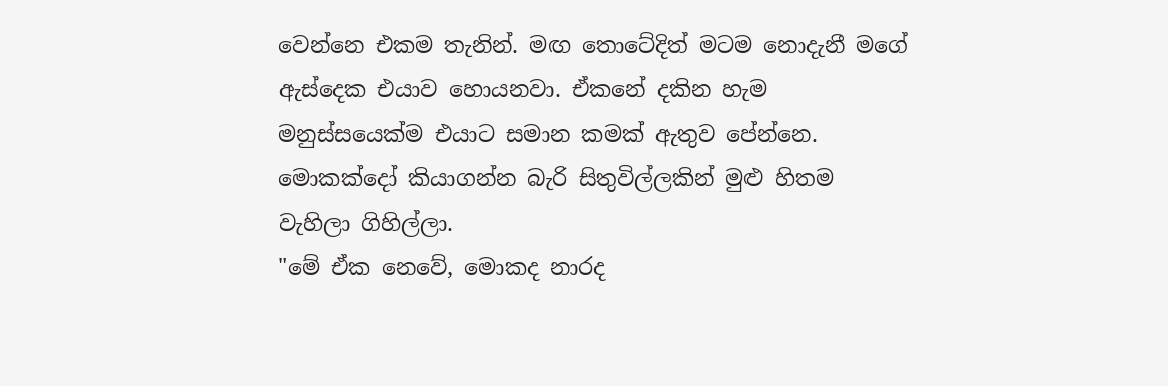වෙන්නෙ එකම තැනින්. මඟ තොටේදිත් මටම නොදැනී මගේ ඇස්දෙක එයාව හොයනවා. ඒකනේ දකින හැම මනුස්සයෙක්ම එයාට සමාන කමක් ඇතුව පේන්නෙ. මොකක්දෝ කියාගන්න බැරි සිතුවිල්ලකින් මුළු හිතම වැහිලා ගිහිල්ලා.
"මේ ඒක නෙවේ, මොකද නාරද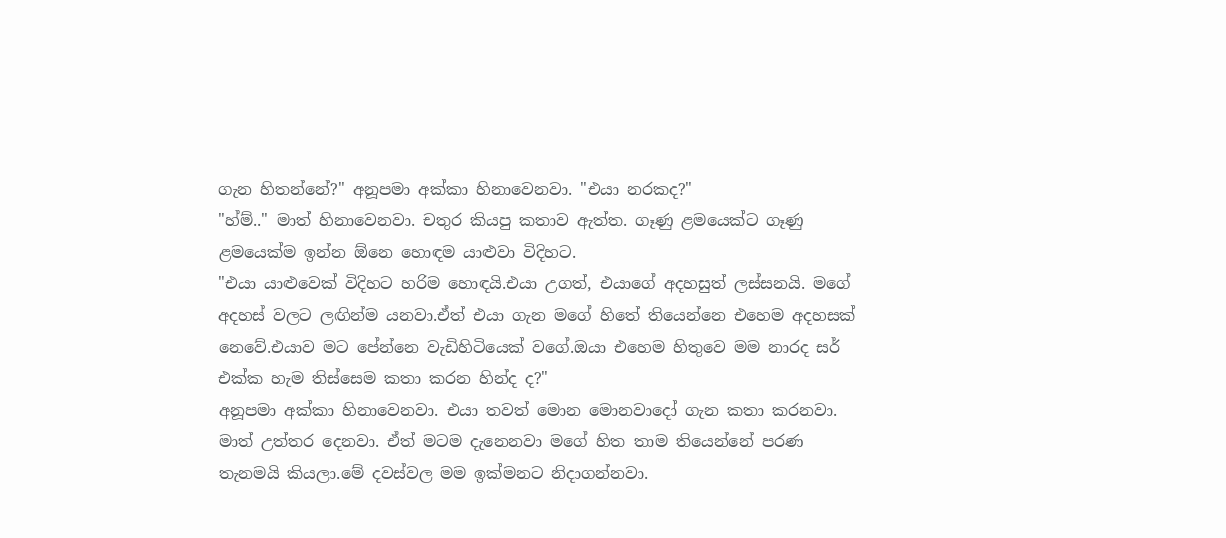ගැන හිතන්නේ?" අනූපමා අක්කා හිනාවෙනවා. "එයා නරකද?"
"හ්ම්.." මාත් හිනාවෙනවා. චතුර කියපු කතාව ඇත්ත. ගෑණු ළමයෙක්ට ගෑණු ළමයෙක්ම ඉන්න ඕනෙ හොඳම යාළුවා විදිහට.
"එයා යාළුවෙක් විදිහට හරිම හොඳයි.එයා උගත්, එයාගේ අදහසුත් ලස්සනයි. මගේ අදහස් වලට ලඟින්ම යනවා.ඒත් එයා ගැන මගේ හිතේ තියෙන්නෙ එහෙම අදහසක් නෙවේ.එයාව මට පේන්නෙ වැඩිහිටියෙක් වගේ.ඔයා එහෙම හිතුවෙ මම නාරද සර් එක්ක හැම තිස්සෙම කතා කරන හින්ද ද?"
අනූපමා අක්කා හිනාවෙනවා. එයා තවත් මොන මොනවාදෝ ගැන කතා කරනවා. මාත් උත්තර දෙනවා. ඒත් මටම දැනෙනවා මගේ හිත තාම තියෙන්නේ පරණ තැනමයි කියලා.මේ දවස්වල මම ඉක්මනට නිදාගන්නවා.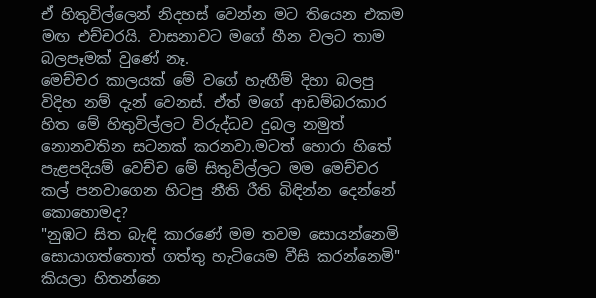ඒ හිතුවිල්ලෙන් නිදහස් වෙන්න මට තියෙන එකම මඟ එච්චරයි. වාසනාවට මගේ හීන වලට තාම බලපෑමක් වුණේ නෑ.
මෙච්චර කාලයක් මේ වගේ හැඟීම් දිහා බලපු විදිහ නම් දැන් වෙනස්. ඒත් මගේ ආඩම්බරකාර හිත මේ හිතුවිල්ලට විරුද්ධව දුබල නමුත් නොනවතින සටනක් කරනවා.මටත් හොරා හිතේ පැළපදියම් වෙච්ච මේ සිතුවිල්ලට මම මෙච්චර කල් පනවාගෙන හිටපු නීති රීති බිඳින්න දෙන්නේ කොහොමද?
"නුඹට සිත බැඳි කාරණේ මම තවම සොයන්නෙමි
සොයාගත්තොත් ගත්තු හැටියෙම වීසි කරන්නෙමි"
කියලා හිතන්නෙ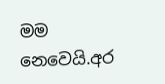මම නෙවෙයි.අර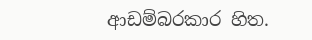ආඩම්බරකාර හිත.